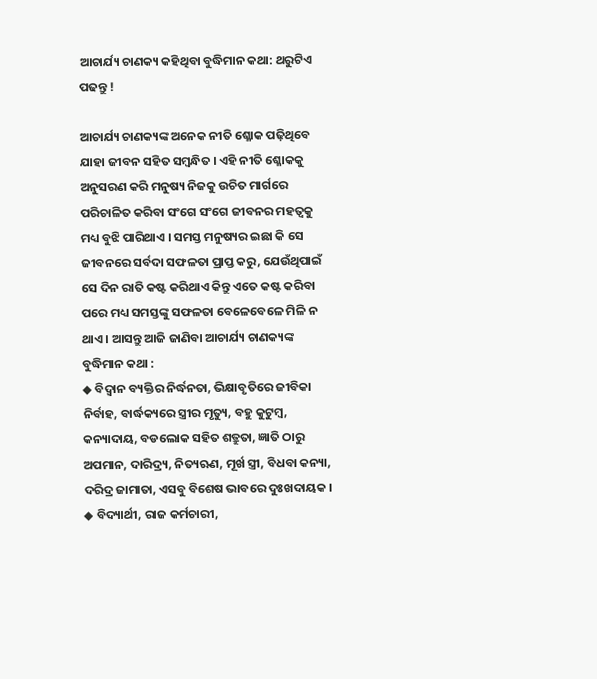ଆଚାର୍ଯ୍ୟ ଚାଣକ୍ୟ କହିଥିବା ବୁଦ୍ଧିମାନ କଥା: ଥରୁଟିଏ ପଢନ୍ତୁ !

ଆଚାର୍ଯ୍ୟ ଚାଣକ୍ୟଙ୍କ ଅନେକ ନୀତି ଶ୍ଳୋକ ପଢ଼ିଥିବେ ଯାହା ଜୀବନ ସହିତ ସମ୍ବନ୍ଧିତ । ଏହି ନୀତି ଶ୍ଳୋକକୁ ଅନୁସରଣ କରି ମନୁଷ୍ୟ ନିଜକୁ ଉଚିତ ମାର୍ଗରେ ପରିଚାଳିତ କରିବା ସଂଗେ ସଂଗେ ଜୀବନର ମହତ୍ଵକୁ ମଧ୍ୟ ବୁଝି ପାରିଥାଏ । ସମସ୍ତ ମନୁଷ୍ୟର ଇଛା କି ସେ ଜୀବନରେ ସର୍ବଦା ସଫଳତା ପ୍ରାପ୍ତ କରୁ, ଯେଉଁଥିପାଇଁ ସେ ଦିନ ରାତି କଷ୍ଟ କରିଥାଏ କିନ୍ତୁ ଏତେ କଷ୍ଟ କରିବା ପରେ ମଧ୍ୟ ସମସ୍ତଙ୍କୁ ସଫଳତା ବେଳେବେଳେ ମିଳି ନ ଥାଏ । ଆସନ୍ତୁ ଆଜି ଜାଣିବା ଆଚାର୍ଯ୍ୟ ଚାଣକ୍ୟଙ୍କ ବୁଦ୍ଧିମାନ କଥା :
◆ ବିଦ୍ବାନ ବ୍ୟକ୍ତିର ନିର୍ଦ୍ଧନତା, ଭିକ୍ଷାବୃତିରେ ଜୀବିକା ନିର୍ବାହ, ବାର୍ଦ୍ଧକ୍ୟରେ ସ୍ତ୍ରୀର ମୃତ୍ୟୁ, ବହୁ କୁଟୁମ୍ବ, କନ୍ୟାଦାୟ, ବଡଲୋକ ସହିତ ଶତ୍ରୁତା, ଜ୍ଞାତି ଠାରୁ ଅପମାନ, ଦାରିଦ୍ର୍ୟ, ନିତ୍ୟଋଣ, ମୂର୍ଖ ସ୍ତ୍ରୀ, ବିଧବା କନ୍ୟା, ଦରିଦ୍ର ଜାମାତା, ଏସବୁ ବିଶେଷ ଭାବରେ ଦୁଃଖଦାୟକ ।
◆ ବିଦ୍ୟାର୍ଥୀ, ରାଜ କର୍ମଚାରୀ,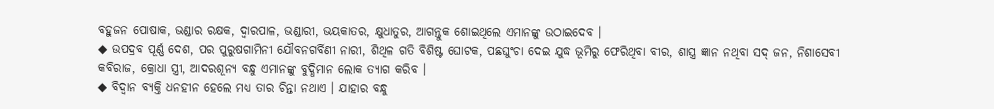ବହୁଜନ ପୋଷାକ, ଭଣ୍ଡାର ରକ୍ଷକ, ଦ୍ୱାରପାଳ, ଭଣ୍ଡାରୀ, ଭୟକାତର, କ୍ଷୁଧାତୁର, ଆଗନ୍ତୁକ ଶୋଇଥିଲେ ଏମାନଙ୍କୁ ଉଠାଇଦେବ ।
◆ ଉପଦ୍ରବ ପୂର୍ଣ୍ଣ ଦେଶ, ପର ପୁରୁଷଗାମିନୀ ଯୌବନଗର୍ବିଣୀ ନାରୀ, ଶିଥିଳ ଗତି ବିଶିଷ୍ଟ ଘୋଟକ, ପଛଘୁଂଚା ଦେଇ ଯୁଦ୍ଧ ଭୂମିରୁ ଫେରିଥିବା ବୀର, ଶାସ୍ତ୍ର ଜ୍ଞାନ ନଥିବା ସଦ୍ ଜନ, ନିଶାସେବୀ କବିରାଜ, କ୍ରୋଧା ସ୍ତ୍ରୀ, ଆଦରଶୂନ୍ୟ ବନ୍ଧୁ ଏମାନଙ୍କୁ ବୁଦ୍ଧିମାନ ଲୋକ ତ୍ୟାଗ କରିବ ।
◆ ବିଦ୍ୱାନ ବ୍ୟକ୍ତି ଧନହୀନ ହେଲେ ମଧ୍ୟ ତାର ଚିନ୍ତା ନଥାଏ । ଯାହାର ବନ୍ଧୁ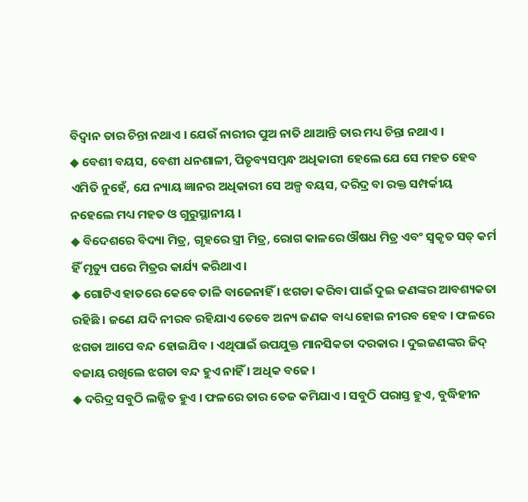ବିଦ୍ୱାନ ତାର ଚିନ୍ତା ନଥାଏ । ଯେଉଁ ନାରୀର ପୁଅ ନାତି ଥାଆନ୍ତି ତାର ମଧ୍ୟ ଚିନ୍ତା ନଥାଏ ।
◆ ବେଶୀ ବୟସ, ବେଶୀ ଧନଶାଳୀ, ପିତୃବ୍ୟସମ୍ବନ୍ଧ ଅଧିକାରୀ ହେଲେ ଯେ ସେ ମହତ ହେବ ଏମିତି ନୁହେଁ, ଯେ ନ୍ୟାୟ ଜ୍ଞାନର ଅଧିକାରୀ ସେ ଅଳ୍ପ ବୟସ, ଦରିଦ୍ର ବା ରକ୍ତ ସମ୍ପର୍କୀୟ ନହେଲେ ମଧ୍ୟ ମହତ ଓ ଗୁରୁସ୍ଥାନୀୟ ।
◆ ବିଦେଶରେ ବିଦ୍ୟା ମିତ୍ର, ଗୃହରେ ସ୍ତ୍ରୀ ମିତ୍ର, ରୋଗ କାଳରେ ଔଷଧ ମିତ୍ର ଏବଂ ସ୍ୱକୃତ ସତ୍ କର୍ମ ହିଁ ମୃତ୍ୟୁ ପରେ ମିତ୍ରର କାର୍ଯ୍ୟ କରିଥାଏ ।
◆ ଗୋଟିଏ ହାତରେ କେବେ ତାଳି ବାଜେନାହିଁ । ଝଗଡା କରିବା ପାଇଁ ଦୁଇ ଜଣଙ୍କର ଆବଶ୍ୟକତା ରହିଛି । ଜଣେ ଯଦି ନୀରବ ରହିଯାଏ ତେବେ ଅନ୍ୟ ଜଣକ ବାଧ୍ୟ ହୋଇ ନୀରବ ହେବ । ଫଳରେ ଝଗଡା ଆପେ ବନ୍ଦ ହୋଇଯିବ । ଏଥିପାଇଁ ଉପଯୁକ୍ତ ମାନସିକତା ଦରକାର । ଦୁଇଜଣଙ୍କର ଜିଦ୍ ବଜାୟ ରଖିଲେ ଝଗଡା ବନ୍ଦ ହୁଏ ନାହିଁ । ଅଧିକ ବଢେ ।
◆ ଦରିଦ୍ର ସବୁଠି ଲଜ୍ଜିତ ହୁଏ । ଫଳରେ ତାର ତେଜ କମିଯାଏ । ସବୁଠି ପରାସ୍ତ ହୁଏ, ବୁଦ୍ଧିହୀନ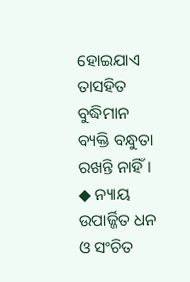ହୋଇଯାଏ ତାସହିତ ବୁଦ୍ଧିମାନ ବ୍ୟକ୍ତି ବନ୍ଧୁତା ରଖନ୍ତି ନାହିଁ ।
◆ ନ୍ୟାୟ ଉପାର୍ଜ୍ଜିତ ଧନ ଓ ସଂଚିତ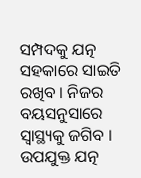ସମ୍ପଦକୁ ଯତ୍ନ ସହକାରେ ସାଇତି ରଖିବ । ନିଜର ବୟସନୁସାରେ ସ୍ୱାସ୍ଥ୍ୟକୁ ଜଗିବ । ଉପଯୁକ୍ତ ଯତ୍ନ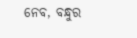ନେବ, ବନ୍ଧୁର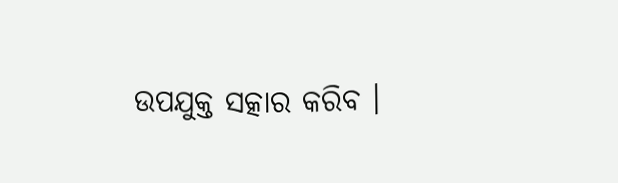ଉପଯୁକ୍ତ ସତ୍କାର କରିବ ।